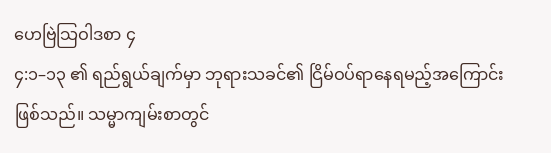ဟေဗြဲသြဝါဒစာ ၄
၄:၁–၁၃ ၏ ရည်ရွယ်ချက်မှာ ဘုရားသခင်၏ ငြိမ်ဝပ်ရာနေရမည့်အကြောင်း ဖြစ်သည်။ သမ္မာကျမ်းစာတွင်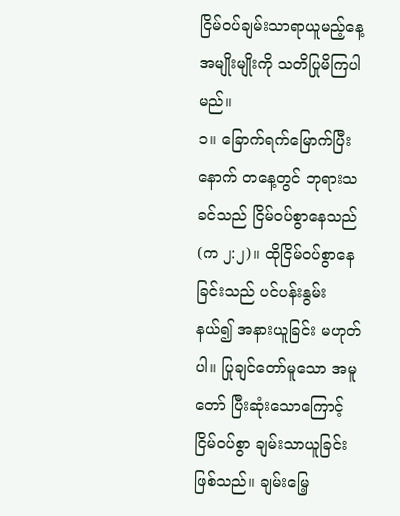ငြိမ်၀ပ်ချမ်းသာရာယူမည့်နေ့ အမျိုးမျိုးကို သတိပြုမိကြပါမည်။
၁။ ခြောက်ရက်မြောက်ပြီးနောက် တနေ့တွင် ဘုရားသခင်သည် ငြိမ်ဝပ်စွာနေသည် (က ၂:၂)။ ထိုငြိမ်ဝပ်စွာနေခြင်းသည် ပင်ပန်းနွမ်းနယ်၍ အနားယူခြင်း မဟုတ်ပါ။ ပြုချင်တော်မူသော အမူတော် ပြီးဆုံးသောကြောင့် ငြိမ်ဝပ်စွာ ချမ်းသာယူခြင်း ဖြစ်သည်။ ချမ်းမြေ့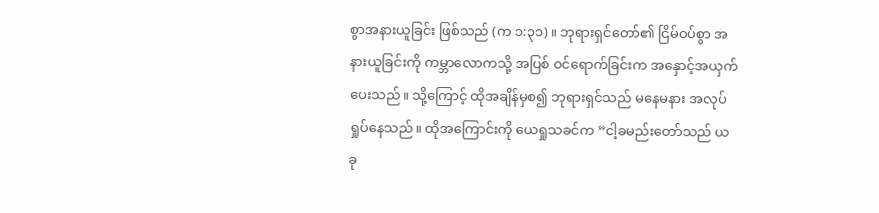စွာအနားယူခြင်း ဖြစ်သည် (က ၁:၃၁)။ ဘုရားရှင်တော်၏ ငြိမ်ဝပ်စွာ အနားယူခြင်းကို ကမ္ဘာလောကသို့ အပြစ် ဝင်ရောက်ခြင်းက အနှောင့်အယှက် ပေးသည်။ သို့ကြောင့် ထိုအချိန်မှစ၍ ဘုရားရှင်သည် မနေမနား အလုပ်ရှုပ်နေသည်။ ထိုအကြောင်းကို ယေရှုသခင်က ”ငါ့ခမည်းတော်သည် ယခု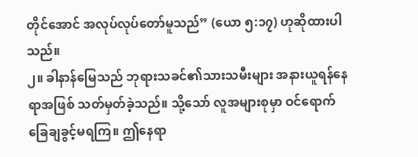တိုင်အောင် အလုပ်လုပ်တော်မူသည်” (ယော ၅:၁၇) ဟုဆိုထားပါသည်။
၂။ ခါနာန်မြေသည် ဘုရားသခင်၏သားသမီးများ အနားယူရန်နေရာအဖြစ် သတ်မှတ်ခဲ့သည်။ သို့သော် လူအများစုမှာ ဝင်ရောက်ခြေချခွင့်မရကြ။ ဤနေရာ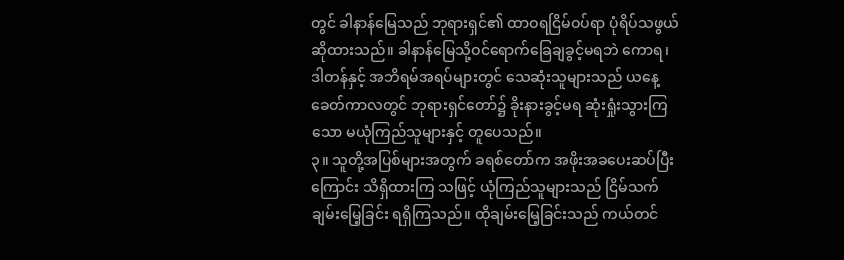တွင် ခါနာန်မြေသည် ဘုရားရှင်၏ ထာဝရငြိမ်ဝပ်ရာ ပုံရိပ်သဖွယ်ဆိုထားသည်။ ခါနာန်မြေသို့ဝင်ရောက်ခြေချခွင့်မရဘဲ ကောရ၊ ဒါတန်နှင့် အဘိရမ်အရပ်များတွင် သေဆုံးသူများသည် ယနေ့ခေတ်ကာလတွင် ဘုရားရှင်တော်၌ ခိုးနားခွင့်မရ ဆုံးရှုံးသွားကြသော မယုံကြည်သူများနှင့် တူပေသည်။
၃။ သူတို့အပြစ်များအတွက် ခရစ်တော်က အဖိုးအခပေးဆပ်ပြီးကြောင်း သိရှိထားကြ သဖြင့် ယုံကြည်သူများသည် ငြိမ်သက်ချမ်းမြေ့ခြင်း ရရှိကြသည်။ ထိုချမ်းမြေ့ခြင်းသည် ကယ်တင်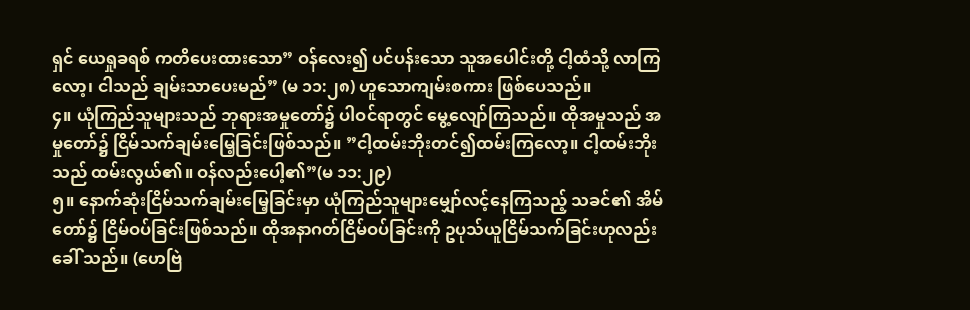ရှင် ယေရှုခရစ် ကတိပေးထားသော” ဝန်လေး၍ ပင်ပန်းသော သူအပေါင်းတို့ ငါ့ထံသို့ လာကြလော့၊ ငါသည် ချမ်းသာပေးမည်” (မ ၁၁:၂၈) ဟူသောကျမ်းစကား ဖြစ်ပေသည်။
၄။ ယုံကြည်သူများသည် ဘုရားအမှုတော်၌ ပါဝင်ရာတွင် မွေ့လျော်ကြသည်။ ထိုအမှုသည် အမှုတော်၌ ငြိမ်သက်ချမ်းမြေ့ခြင်းဖြစ်သည်။ ”ငါ့ထမ်းဘိုးတင်၍ထမ်းကြလော့။ ငါ့ထမ်းဘိုးသည် ထမ်းလွယ်၏။ ဝန်လည်းပေါ့၏”(မ ၁၁:၂၉)
၅။ နောက်ဆုံးငြိမ်သက်ချမ်းမြေ့ခြင်းမှာ ယုံကြည်သူများမျှော်လင့်နေကြသည့် သခင်၏ အိမ်တော်၌ ငြိမ်ဝပ်ခြင်းဖြစ်သည်။ ထိုအနာဂတ်ငြိမ်ဝပ်ခြင်းကို ဥပုသ်ယူငြိမ်သက်ခြင်းဟုလည်းခေါ် သည်။ (ဟေဗြဲ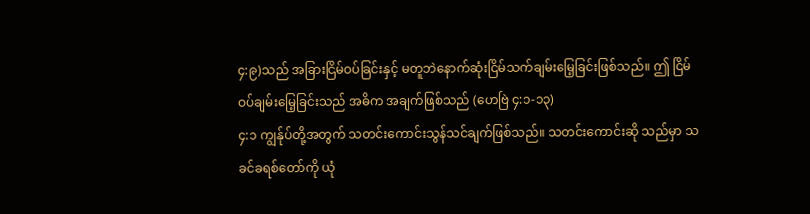၄:၉)သည် အခြားငြိမ်ဝပ်ခြင်းနှင့် မတူဘဲနောက်ဆုံးငြိမ်သက်ချမ်းမြေ့ခြင်းဖြစ်သည်။ ဤ ငြိမ်ဝပ်ချမ်းမြေ့ခြင်းသည် အဓိက အချက်ဖြစ်သည် (ဟေဗြဲ ၄:၁-၁၃)
၄:၁ ကျွန်ုပ်တို့အတွက် သတင်းကောင်းသွန်သင်ချက်ဖြစ်သည်။ သတင်းကောင်းဆို သည်မှာ သခင်ခရစ်တော်ကို ယုံ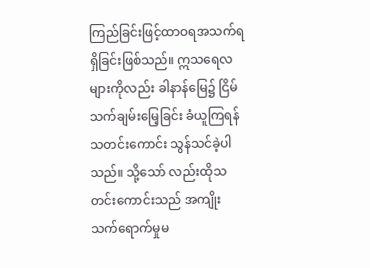ကြည်ခြင်းဖြင့်ထာဝရအသက်ရရှိခြင်းဖြစ်သည်။ ဣသရေလများကိုလည်း ခါနာန်မြေ၌ ငြိမ်သက်ချမ်းမြေ့ခြင်း ခံယူကြရန် သတင်းကောင်း သွန်သင်ခဲ့ပါသည်။ သို့သော် လည်းထိုသတင်းကောင်းသည် အကျိုးသက်ရောက်မှုမ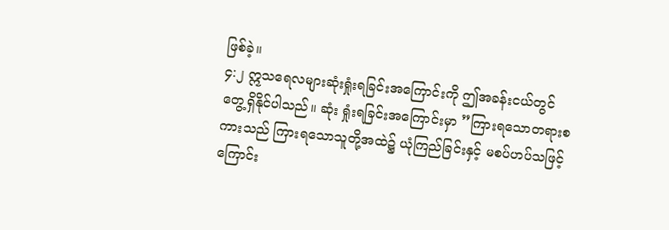ဖြစ်ခဲ့။
၄:၂ ဣသရေလများဆုံးရှုံးရခြင်းအကြောင်းကို ဤအခန်းငယ်တွင်တွေ့ရှိနိုင်ပါသည်။ ဆုံး ရှုံးရခြင်းအကြောင်းမှာ ”ကြားရသောတရားစကားသည် ကြားရသောသူတို့အထဲ၌ ယုံကြည်ခြင်းနှင့် မစပ်ဟပ်သဖြင့် ကြောင်း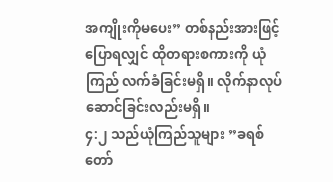အကျိုးကိုမပေး” တစ်နည်းအားဖြင့်ပြောရလျှင် ထိုတရားစကားကို ယုံကြည် လက်ခံခြင်းမရှိ။ လိုက်နာလုပ်ဆောင်ခြင်းလည်းမရှိ။
၄:၂ သည်ယုံကြည်သူများ ”ခရစ်တော်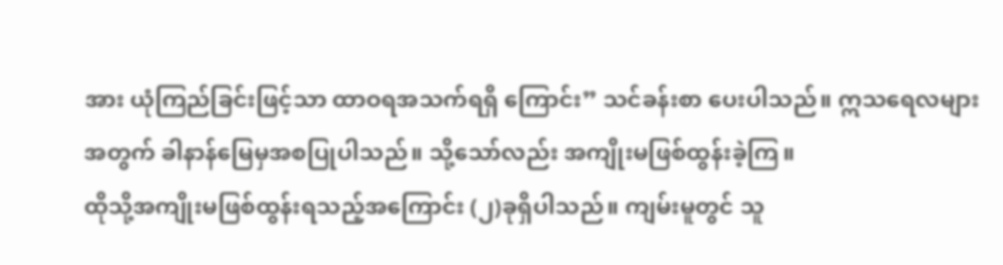အား ယုံကြည်ခြင်းဖြင့်သာ ထာဝရအသက်ရရှိ ကြောင်း” သင်ခန်းစာ ပေးပါသည်။ ဣသရေလများအတွက် ခါနာန်မြေမှအစပြုပါသည်။ သို့သော်လည်း အကျိုးမဖြစ်ထွန်းခဲ့ကြ။
ထိုသို့အကျိုးမဖြစ်ထွန်းရသည့်အကြောင်း (၂)ခုရှိပါသည်။ ကျမ်းမူတွင် သူ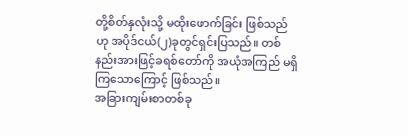တို့စိတ်နှလုံးသို့ မထိုးဖောက်ခြင်း ဖြစ်သည်ဟု အပိုဒ်ငယ်(၂)ခုတွင်ရှင်းပြသည်။ တစ်နည်းအားဖြင့်ခရစ်တော်ကို အယုံအကြည် မရှိကြသောကြောင့် ဖြစ်သည်။
အခြားကျမ်းစာတစ်ခု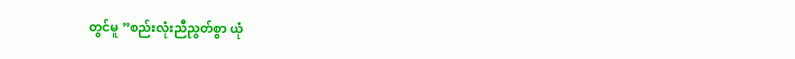တွင်မူ ”စည်းလုံးညီညွတ်စွာ ယုံ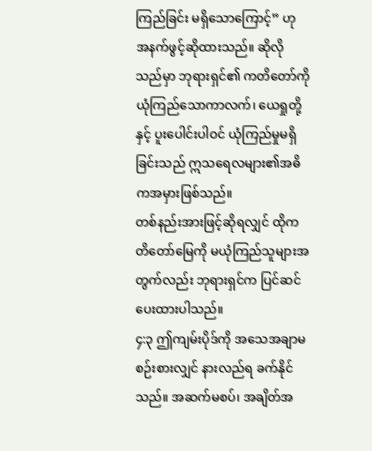ကြည်ခြင်း မရှိသောကြောင့်” ဟု အနက်ဖွင့်ဆိုထားသည်။ ဆိုလိုသည်မှာ ဘုရားရှင်၏ ကတိတော်ကို ယုံကြည်သောကာလက်၊ ယေရှုတို့နှင့် ပူးပေါင်းပါဝင် ယုံကြည်မှုမရှိခြင်းသည် ဣသရေလများ၏အဓိကအမှားဖြစ်သည်။
တစ်နည်းအားဖြင့်ဆိုရလျှင် ထိုကတိတော်မြေကို မယုံကြည်သူများအတွက်လည်း ဘုရားရှင်က ပြင်ဆင်ပေးထားပါသည်။
၄:၃ ဤကျမ်းပိုဒ်ကို အသေအချာမစဉ်းစားလျှင် နားလည်ရ ခက်နိုင်သည်။ အဆက်မစပ်၊ အချိတ်အ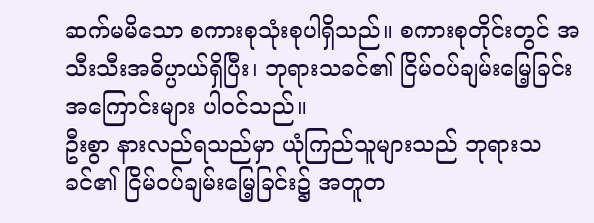ဆက်မမိသော စကားစုသုံးစုပါရှိသည်။ စကားစုတိုင်းတွင် အသီးသီးအဓိပ္ပာယ်ရှိပြီး၊ ဘုရားသခင်၏ ငြိမ်ဝပ်ချမ်းမြေ့ခြင်းအကြောင်းများ ပါဝင်သည်။
ဦးစွာ နားလည်ရသည်မှာ ယုံကြည်သူများသည် ဘုရားသခင်၏ ငြိမ်ဝပ်ချမ်းမြေ့ခြင်း၌ အတူတ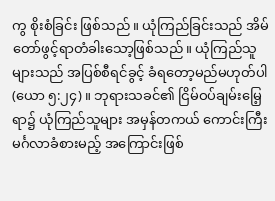ကွ စိုးစံခြင်း ဖြစ်သည်။ ယုံကြည်ခြင်းသည် အိမ်တော်ဖွင့်ရာတံခါးသော့ဖြစ်သည်။ ယုံကြည်သူ များသည် အပြစ်စီရင်ခွင့် ခံရတော့မည်မဟုတ်ပါ (ယော ၅:၂၄)။ ဘုရားသခင်၏ ငြိမ်ဝပ်ချမ်းမြေ့ရာ၌ ယုံကြည်သူများ အမှန်တကယ် ကောင်းကြီးမင်္ဂလာခံစားမည့် အကြောင်းဖြစ်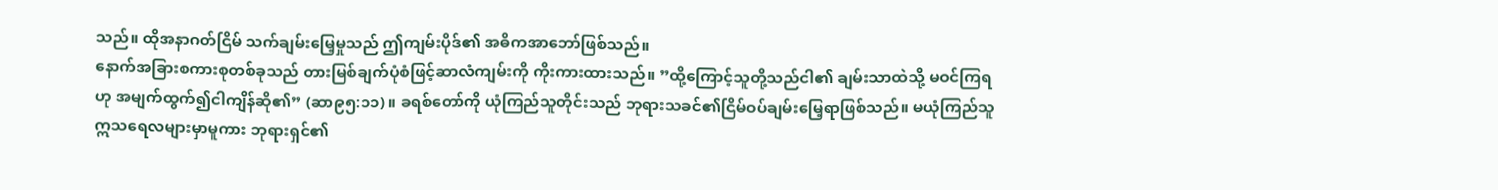သည်။ ထိုအနာဂတ်ငြိမ် သက်ချမ်းမြေ့မှုသည် ဤကျမ်းပိုဒ်၏ အဓိကအာဘော်ဖြစ်သည်။
နောက်အခြားစကားစုတစ်ခုသည် တားမြစ်ချက်ပုံစံဖြင့်ဆာလံကျမ်းကို ကိုးကားထားသည်။ ”ထို့ကြောင့်သူတို့သည်ငါ၏ ချမ်းသာထဲသို့ မဝင်ကြရဟု အမျက်ထွက်၍ငါကျိန်ဆို၏” (ဆာ၉၅:၁၁)။ ခရစ်တော်ကို ယုံကြည်သူတိုင်းသည် ဘုရားသခင်၏ငြိမ်ဝပ်ချမ်းမြေ့ရာဖြစ်သည်။ မယုံကြည်သူ ဣသရေလများမှာမူကား ဘုရားရှင်၏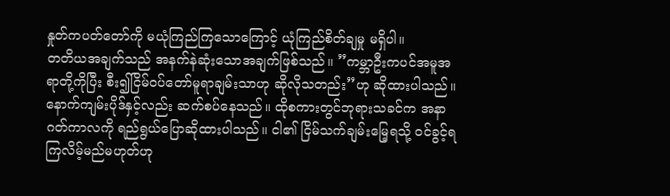နှုတ်ကပတ်တော်ကို မယုံကြည်ကြသောကြောင့် ယုံကြည်စိတ်ချမှု မရှိပါ။
တတိယအချက်သည် အနက်နဲဆုံးသောအချက်ဖြစ်သည်။ ”ကမ္ဘာဦးကပင်အမူအရာတို့ကိုပြီး စီး၍ငြိမ်ဝပ်တော်မူရာချမ်းသာဟု ဆိုလိုသတည်း”ဟု ဆိုထားပါသည်။ နောက်ကျမ်းပိုဒ်နှင့်လည်း ဆက်စပ်နေသည်။ ထိုစကားတွင်ဘုရားသခင်က အနာဂတ်ကာလကို ရည်ရွယ်ပြောဆိုထားပါသည်။ ငါ၏ ငြိမ်သက်ချမ်းမြေ့ရသို့ ဝင်ခွင့်ရကြလိမ့်မည်မဟုတ်ဟု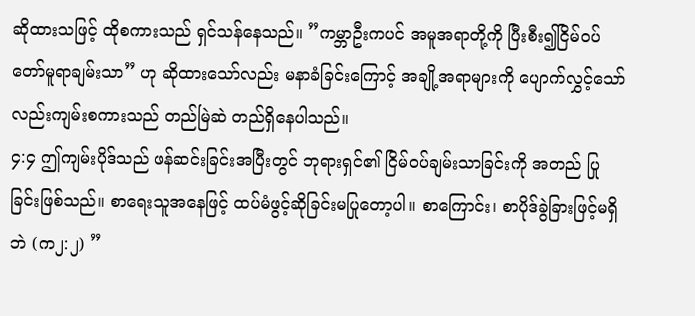ဆိုထားသဖြင့် ထိုစကားသည် ရှင်သန်နေသည်။ ”ကမ္ဘာဦးကပင် အမူအရာတို့ကို ပြီးစီး၍ငြိမ်ဝပ်တော်မူရာချမ်းသာ” ဟု ဆိုထားသော်လည်း မနာခံခြင်းကြောင့် အချို့အရာများကို ပျောက်လွှင့်သော်လည်းကျမ်းစကားသည် တည်မြဲဆဲ တည်ရှိနေပါသည်။
၄:၄ ဤကျမ်းပိုဒ်သည် ဖန်ဆင်းခြင်းအပြီးတွင် ဘုရားရှင်၏ ငြိမ်ဝပ်ချမ်းသာခြင်းကို အတည် ပြုခြင်းဖြစ်သည်။ စာရေးသူအနေဖြင့် ထပ်မံဖွင့်ဆိုခြင်းမပြုတော့ပါ။ စာကြောင်း၊ စာပိုဒ်ခွဲခြားဖြင့်မရှိ ဘဲ (က၂:၂) ”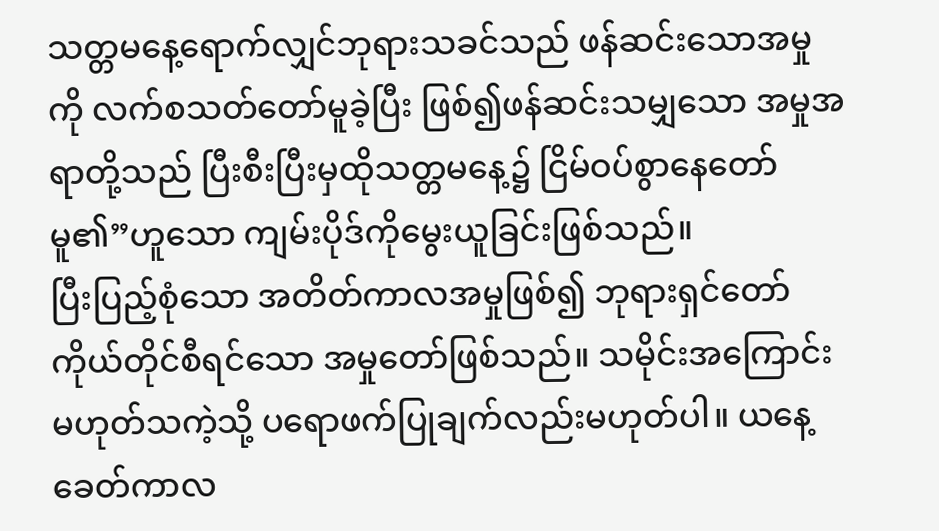သတ္တမနေ့ရောက်လျှင်ဘုရားသခင်သည် ဖန်ဆင်းသောအမှုကို လက်စသတ်တော်မူခဲ့ပြီး ဖြစ်၍ဖန်ဆင်းသမျှသော အမှုအရာတို့သည် ပြီးစီးပြီးမှထိုသတ္တမနေ့၌ ငြိမ်ဝပ်စွာနေတော်မူ၏”ဟူသော ကျမ်းပိုဒ်ကိုမွေးယူခြင်းဖြစ်သည်။
ပြီးပြည့်စုံသော အတိတ်ကာလအမှုဖြစ်၍ ဘုရားရှင်တော် ကိုယ်တိုင်စီရင်သော အမှုတော်ဖြစ်သည်။ သမိုင်းအကြောင်း မဟုတ်သကဲ့သို့ ပရောဖက်ပြုချက်လည်းမဟုတ်ပါ။ ယနေ့ခေတ်ကာလ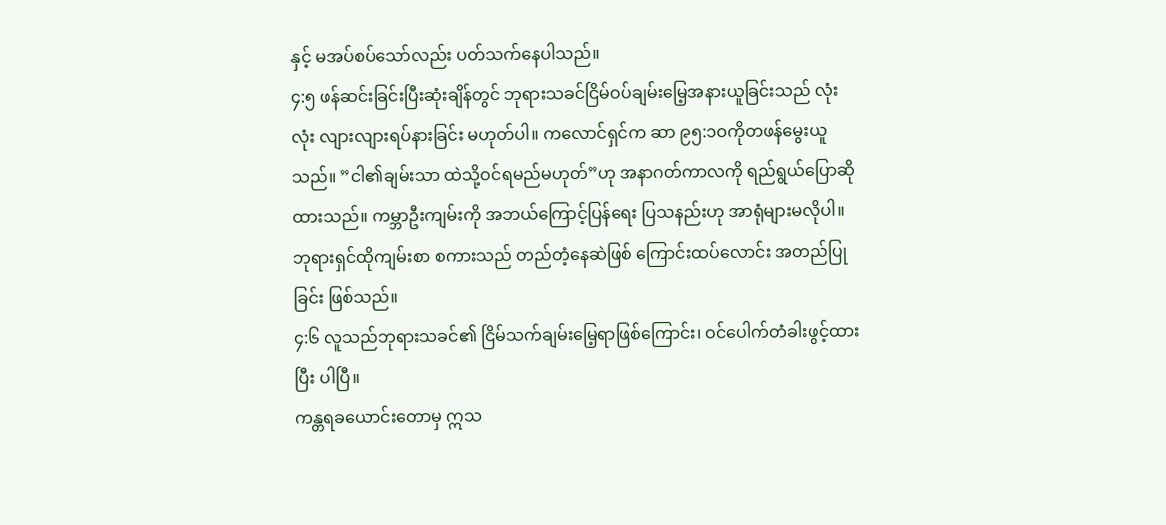နှင့် မအပ်စပ်သော်လည်း ပတ်သက်နေပါသည်။
၄:၅ ဖန်ဆင်းခြင်းပြီးဆုံးချိန်တွင် ဘုရားသခင်ငြိမ်ဝပ်ချမ်းမြေ့အနားယူခြင်းသည် လုံးလုံး လျားလျားရပ်နားခြင်း မဟုတ်ပါ။ ကလောင်ရှင်က ဆာ ၉၅:၁ဝကိုတဖန်မွေးယူသည်။ ”ငါ၏ချမ်းသာ ထဲသို့ဝင်ရမည်မဟုတ်”ဟု အနာဂတ်ကာလကို ရည်ရွယ်ပြောဆိုထားသည်။ ကမ္ဘာဦးကျမ်းကို အဘယ်ကြောင့်ပြန်ရေး ပြသနည်းဟု အာရုံများမလိုပါ။ ဘုရားရှင်ထိုကျမ်းစာ စကားသည် တည်တံ့နေဆဲဖြစ် ကြောင်းထပ်လောင်း အတည်ပြုခြင်း ဖြစ်သည်။
၄:၆ လူသည်ဘုရားသခင်၏ ငြိမ်သက်ချမ်းမြေ့ရာဖြစ်ကြောင်း၊ ဝင်ပေါက်တံခါးဖွင့်ထားပြီး ပါပြီ။
ကန္တရခယောင်းတောမှ ဣသ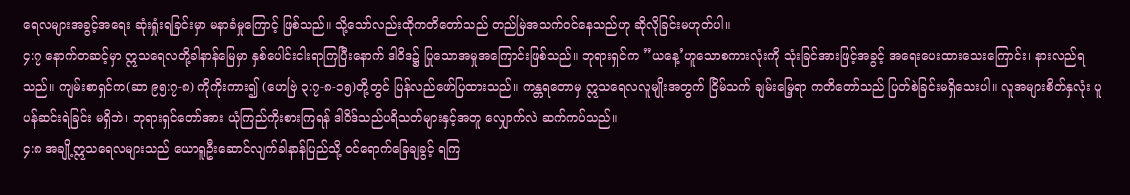ရေလများအခွင့်အရေး ဆုံးရှုံးရခြင်းမှာ မနာခံမှုကြောင့် ဖြစ်သည်။ သို့သော်လည်းထိုကတိတော်သည် တည်မြဲအသက်ဝင်နေသည်ဟု ဆိုလိုခြင်းမဟုတ်ပါ။
၄:၇ နောက်တဆင့်မှာ ဣသရေလတို့ခါနာန်မြေမှာ နှစ်ပေါင်းငါးရာကြပြီးနောက် ဒါဝိဒ၌ ပြုသောအမှုအကြောင်းဖြစ်သည်။ ဘုရားရှင်က ”ယနေ့’ဟူသောစကားလုံးကို သုံးခြင်အားဖြင့်အခွင့် အရေးပေးထားသေးကြောင်း၊ နားလည်ရသည်။ ကျမ်းစာရှင်က(ဆာ ၉၅:၇-၈) ကိုကိုးကား၍ (ဟေဗြဲ ၃:၇-၈-၁၅)တို့တွင် ပြန်လည်ဖော်ပြထားသည်။ ကန္တရတောမှ ဣသရေလလူမျိုးအတွက် ငြိမ်သက် ချမ်းမြေ့ရာ ကတိတော်သည် ပြတ်စဲခြင်းမရှိသေးပါ။ လူအများစိတ်နှလုံး ပူပန်ဆင်းရဲခြင်း မရှိဘဲ၊ ဘုရားရှင်တော်အား ယုံကြည်ကိုးစားကြရန် ဒါဝိဒ်သည်ပရိသတ်များနှင့်အတူ လျှောက်လဲ ဆက်ကပ်သည်။
၄:၈ အချို့ဣသရေလများသည် ယောရူဦးဆောင်လျက်ခါနာန်ပြည်သို့ ဝင်ရောက်ခြေချခွင့် ရကြ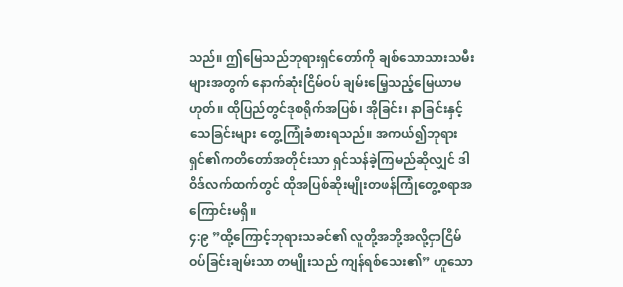သည်။ ဤမြေသည်ဘုရားရှင်တော်ကို ချစ်သောသားသမီးများအတွက် နောက်ဆုံးငြိမ်ဝပ် ချမ်းမြေ့သည့်မြေယာမဟုတ်။ ထိုပြည်တွင်ဒုစရိုက်အပြစ်၊ အိုခြင်း၊ နာခြင်းနှင့်သေခြင်းများ တွေ့ကြုံခံစားရသည်။ အကယ်၍ဘုရားရှင်၏ကတိတော်အတိုင်းသာ ရှင်သန်ခဲ့ကြမည်ဆိုလျှင် ဒါဝိဒ်လက်ထက်တွင် ထိုအပြစ်ဆိုးမျိုးတဖန်ကြုံတွေ့စရာအကြောင်းမရှိ။
၄:၉ ”ထို့ကြောင့်ဘုရားသခင်၏ လူတို့အဘို့အလို့ငှာငြိမ်ဝပ်ခြင်းချမ်းသာ တမျိုးသည် ကျန်ရစ်သေး၏” ဟူသော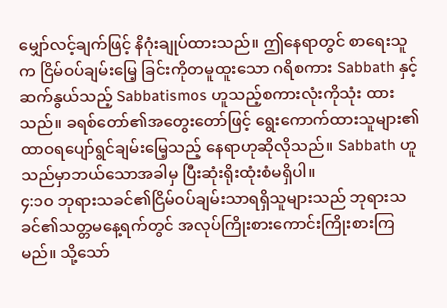မျှော်လင့်ချက်ဖြင့် နိဂုံးချုပ်ထားသည်။ ဤနေရာတွင် စာရေးသူက ငြိမ်ဝပ်ချမ်းမြေ့ ခြင်းကိုတမူထူးသော ဂရိစကား Sabbath နှင့် ဆက်နွယ်သည့် Sabbatismos ဟူသည့်စကားလုံးကိုသုံး ထားသည်။ ခရစ်တော်၏အတွေးတော်ဖြင့် ရွေးကောက်ထားသူများ၏ ထာဝရပျော်ရွင်ချမ်းမြေ့သည့် နေရာဟုဆိုလိုသည်။ Sabbath ဟူသည်မှာဘယ်သောအခါမှ ပြီးဆုံးရိုးထုံးစံမရှိပါ။
၄:၁ဝ ဘုရားသခင်၏ငြိမ်ဝပ်ချမ်းသာရရှိသူများသည် ဘုရားသခင်၏သတ္တမနေ့ရက်တွင် အလုပ်ကြိုးစားကောင်းကြိုးစားကြမည်။ သို့သော်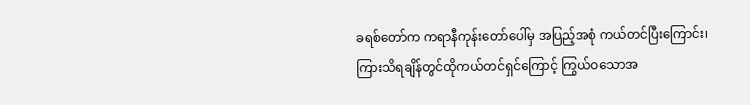ခရစ်တော်က ကရာနီကုန်းတော်ပေါ်မှ အပြည့်အစုံ ကယ်တင်ပြီးကြောင်း၊ ကြားသိရချိန်တွင်ထိုကယ်တင်ရှင်ကြောင့် ကြွယ်ဝသောအ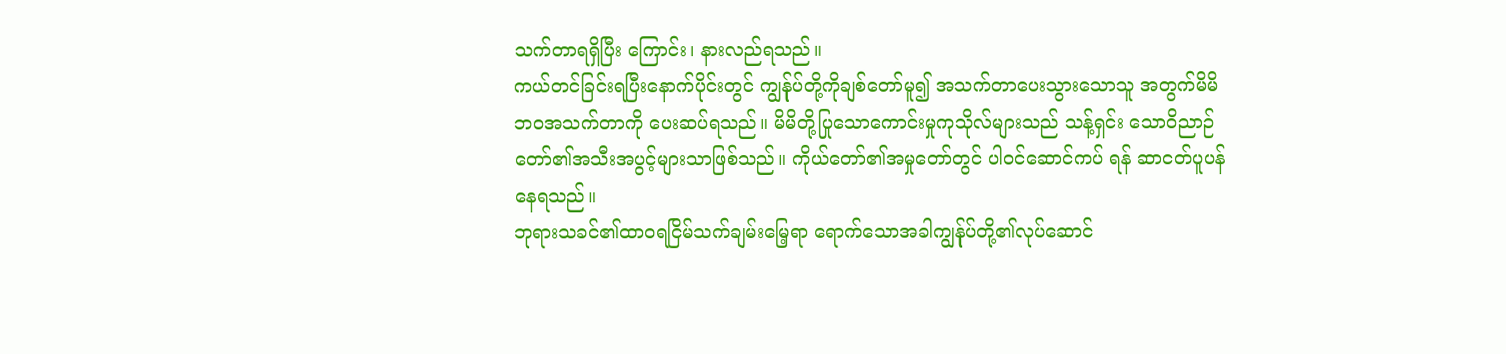သက်တာရရှိပြီး ကြောင်း၊ နားလည်ရသည်။
ကယ်တင်ခြင်းရပြီးနောက်ပိုင်းတွင် ကျွန်ုပ်တို့ကိုချစ်တော်မူ၍ အသက်တာပေးသွားသောသူ အတွက်မိမိဘဝအသက်တာကို ပေးဆပ်ရသည်။ မိမိတို့ပြုသောကောင်းမှုကုသိုလ်များသည် သန့်ရှင်း သောဝိညာဉ်တော်၏အသီးအပွင့်များသာဖြစ်သည်။ ကိုယ်တော်၏အမှုတော်တွင် ပါဝင်ဆောင်ကပ် ရန် ဆာငတ်ပူပန်နေရသည်။
ဘုရားသခင်၏ထာဝရငြိမ်သက်ချမ်းမြေ့ရာ ရောက်သောအခါကျွန်ုပ်တို့၏လုပ်ဆောင်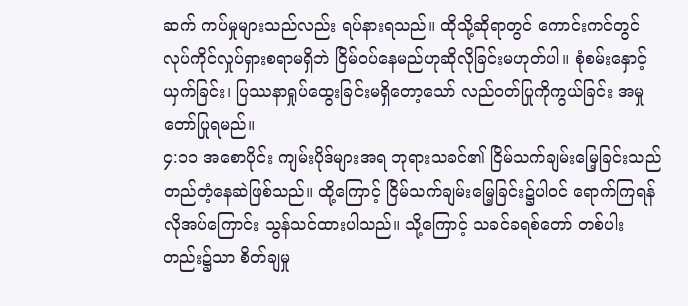ဆက် ကပ်မှုများသည်လည်း ရပ်နားရသည်။ ထိုသို့ဆိုရာတွင် ကောင်းကင်တွင်လုပ်ကိုင်လှုပ်ရှားစရာမရှိဘဲ ငြိမ်ဝပ်နေမည်ဟုဆိုလိုခြင်းမဟုတ်ပါ။ စုံစမ်းနှောင့်ယှက်ခြင်း၊ ပြဿနာရှုပ်ထွေးခြင်းမရှိတော့သော် လည်ဝတ်ပြုကိုကွယ်ခြင်း အမှုတော်ပြုရမည်။
၄:၁၁ အစောပိုင်း ကျမ်းပိုဒ်များအရ ဘုရားသခင်၏ ငြိမ်သက်ချမ်းမြေ့ခြင်းသည် တည်တံ့နေဆဲဖြစ်သည်။ ထို့ကြောင့် ငြိမ်သက်ချမ်းမြေ့ခြင်း၌ပါဝင် ရောက်ကြရန် လိုအပ်ကြောင်း သွန်သင်ထားပါသည်။ သို့ကြောင့် သခင်ခရစ်တော် တစ်ပါးတည်း၌သာ စိတ်ချမှု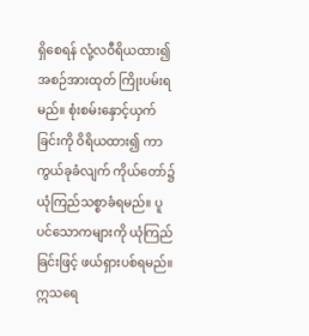ရှိစေရန် လုံ့လဝီရိယထား၍ အစဉ်အားထုတ် ကြိုးပမ်းရမည်။ စုံးစမ်းနှောင့်ယှက်ခြင်းကို ဝိရိယထား၍ ကာကွယ်ခုခံလျက် ကိုယ်တော်၌ ယုံကြည်သစ္စာခံရမည်။ ပူပင်သောကများကို ယုံကြည်ခြင်းဖြင့် ဖယ်ရှားပစ်ရမည်။
ဣသရေ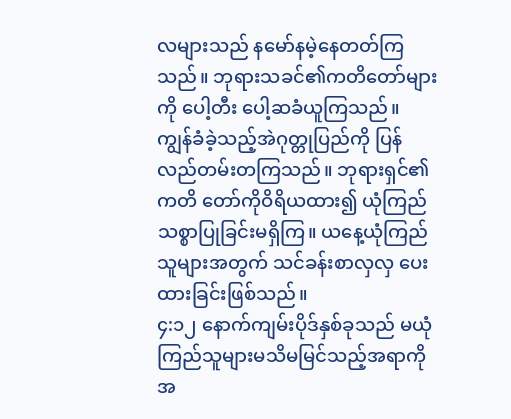လများသည် နမော်နမဲ့နေတတ်ကြသည်။ ဘုရားသခင်၏ကတိတော်များကို ပေါ့တီး ပေါ့ဆခံယူကြသည်။ ကျွန်ခံခဲ့သည့်အဲဂုတ္တုပြည်ကို ပြန်လည်တမ်းတကြသည်။ ဘုရားရှင်၏ကတိ တော်ကိုဝိရိယထား၍ ယုံကြည်သစ္စာပြုခြင်းမရှိကြ။ ယနေ့ယုံကြည်သူများအတွက် သင်ခန်းစာလှလှ ပေးထားခြင်းဖြစ်သည်။
၄:၁၂ နောက်ကျမ်းပိုဒ်နှစ်ခုသည် မယုံကြည်သူများမသိမမြင်သည့်အရာကို အ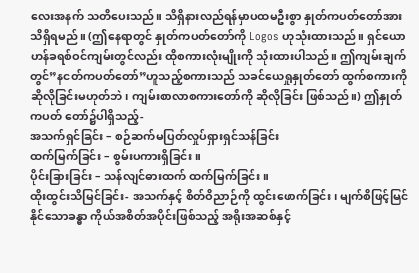လေးအနက် သတိပေးသည်။ သိရှိနားလည်ရန်မှာပထမဦးစွာ နှုတ်ကပတ်တော်အားသိရှိရမည်။ (ဤနေရာတွင် နှုတ်ကပတ်တော်ကို Logos ဟုသုံးထားသည်။ ရှင်ယောဟန်ခရစ်ဝင်ကျမ်းတွင်လည်း ထိုစကားလုံးမျိုးကို သုံးထားပါသည်။ ဤကျမ်းချက်တွင်”နငတ်ကပတ်တော်”ဟူသည့်စကားသည် သခင်ယေရှုနှုတ်တော် ထွက်စကားကိုဆိုလိုခြင်းမဟုတ်ဘဲ၊ ကျမ်းစာလာစကားတော်ကို ဆိုလိုခြင်း ဖြစ်သည်။) ဤနှုတ်ကပတ် တော်၌ပါရှိသည့်-
အသက်ရှင်ခြင်း – စဉ်ဆက်မပြတ်လှုပ်ရှားရှင်သန်ခြင်း
ထက်မြက်ခြင်း – စွမ်းပကားရှိခြင်း။
ပိုင်းခြားခြင်း – သန်လျင်ဓားထက် ထက်မြက်ခြင်း။
ထိုးထွင်းသိမြင်ခြင်း- အသက်နှင့် စိတ်ဝိညာဉ်ကို ထွင်းဖောက်ခြင်း၊ မျက်စိဖြင့်မြင်နိုင်သောခန္ဓာ ကိုယ်အစိတ်အပိုင်းဖြစ်သည့် အရိုးအဆစ်နှင့်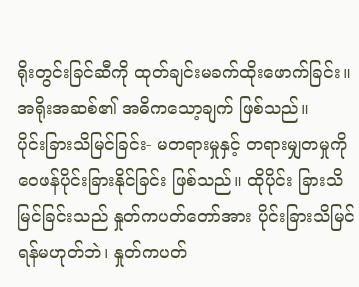ရိုးတွင်းခြင်ဆီကို ထုတ်ချင်းမခက်ထိုးဖောက်ခြင်း။ အရိုးအဆစ်၏ အဓိကသော့ချက် ဖြစ်သည်။
ပိုင်းခြားသိမြင်ခြင်း- မတရားမှုနှင့် တရားမျှတမှုကို ဝေဖန်ပိုင်းခြားနိုင်ခြင်း ဖြစ်သည်။ ထိုပိုင်း ခြားသိမြင်ခြင်းသည် နှုတ်ကပတ်တော်အား ပိုင်းခြားသိမြင်ရန်မဟုတ်ဘဲ၊ နှုတ်ကပတ်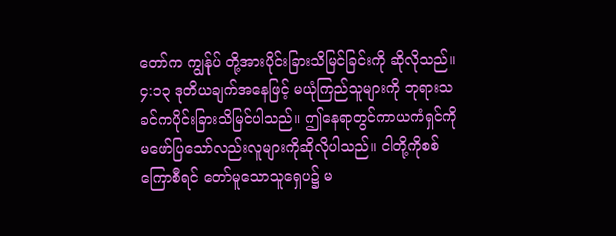တော်က ကျွန်ုပ် တို့အားပိုင်းခြားသိမြင်ခြင်းကို ဆိုလိုသည်။
၄:၁၃ ဒုတိယချက်အနေဖြင့် မယုံကြည်သူများကို ဘုရားသခင်ကပိုင်းခြားသိမြင်ပါသည်။ ဤနေရာတွင်ကာယကံရှင်ကို မဖော်ပြသော်လည်းလူများကိုဆိုလိုပါသည်။ ငါတို့ကိုစစ်ကြောစီရင် တော်မူသောသူရှေပ၌ မ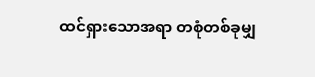ထင်ရှားသောအရာ တစုံတစ်ခုမျှ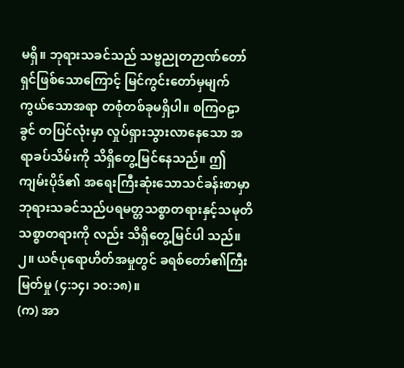မရှိ။ ဘုရားသခင်သည် သဗ္ဗညုတဉာဏ်တော် ရှင်ဖြစ်သောကြောင့် မြင်ကွင်းတော်မှမျက်ကွယ်သောအရာ တစုံတစ်ခုမရှိပါ။ စကြဝဠာခွင် တပြင်လုံးမှာ လှုပ်ရှားသွားလာနေသော အရာခပ်သိမ်းကို သိရှိတွေ့မြင်နေသည်။ ဤကျမ်းပိုဒ်၏ အရေးကြီးဆုံးသောသင်ခန်းစာမှာဘုရားသခင်သည်ပရမတ္တသစ္စာတရားနှင့်သမုတိသစ္စာတရားကို လည်း သိရှိတွေ့မြင်ပါ သည်။
၂။ ယဇ်ပုရောဟိတ်အမှုတွင် ခရစ်တော်၏ကြီးမြတ်မှု (၄:၁၄၊ ၁ဝ:၁၈)။
(က) အာ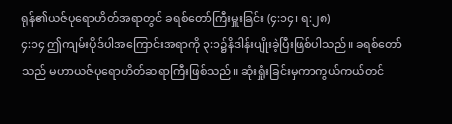ရုန်၏ယဇ်ပုရောဟိတ်အရာတွင် ခရစ်တော်ကြီးမှူးခြင်း (၄:၁၄၊ ရ:၂၈)
၄:၁၄ ဤကျမ်းပိုဒ်ပါအကြောင်းအရာကို ၃:၁၌နိဒါန်းပျိုးခဲ့ပြီးဖြစ်ပါသည်။ ခရစ်တော်သည် မဟာယဇ်ပုရောဟိတ်ဆရာကြီးဖြစ်သည်။ ဆုံးရှုံးခြင်းမှကာကွယ်ကယ်တင်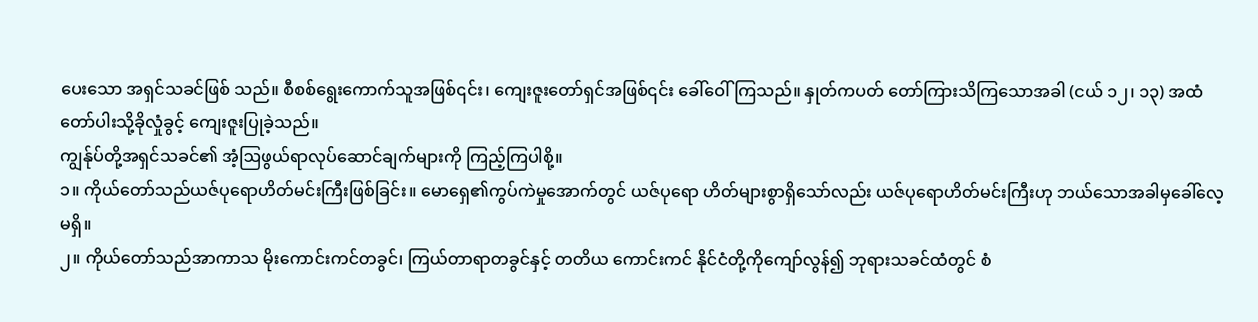ပေးသော အရှင်သခင်ဖြစ် သည်။ စီစစ်ရွေးကောက်သူအဖြစ်၎င်း၊ ကျေးဇူးတော်ရှင်အဖြစ်၎င်း ခေါ်ဝေါ်ကြသည်။ နှုတ်ကပတ် တော်ကြားသိကြသောအခါ (ငယ် ၁၂၊ ၁၃) အထံတော်ပါးသို့ခိုလှုံခွင့် ကျေးဇူးပြုခဲ့သည်။
ကျွန်ုပ်တို့အရှင်သခင်၏ အံ့ဩဖွယ်ရာလုပ်ဆောင်ချက်များကို ကြည့်ကြပါစို့။
၁။ ကိုယ်တော်သည်ယဇ်ပုရောဟိတ်မင်းကြီးဖြစ်ခြင်း။ မောရှေ၏ကွပ်ကဲမှုအောက်တွင် ယဇ်ပုရော ဟိတ်များစွာရှိသော်လည်း ယဇ်ပုရောဟိတ်မင်းကြီးဟု ဘယ်သောအခါမှခေါ်လေ့မရှိ။
၂။ ကိုယ်တော်သည်အာကာသ မိုးကောင်းကင်တခွင်၊ ကြယ်တာရာတခွင်နှင့် တတိယ ကောင်းကင် နိုင်ငံတို့ကိုကျော်လွန်၍ ဘုရားသခင်ထံတွင် စံ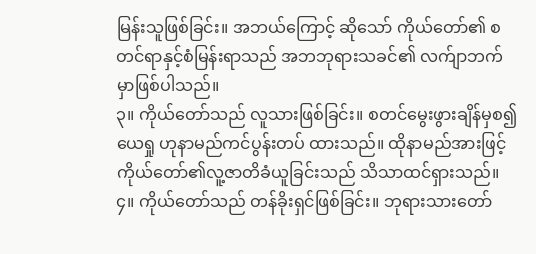မြန်းသူဖြစ်ခြင်း။ အဘယ်ကြောင့် ဆိုသော် ကိုယ်တော်၏ စတင်ရာနှင့်စံမြန်းရာသည် အဘဘုရားသခင်၏ လက်ျာဘက်မှာဖြစ်ပါသည်။
၃။ ကိုယ်တော်သည် လူသားဖြစ်ခြင်း။ စတင်မွေးဖွားချိန်မှစ၍ ယေရှု ဟုနာမည်ကင်ပွန်းတပ် ထားသည်။ ထိုနာမည်အားဖြင့် ကိုယ်တော်၏လူ့ဇာတိခံယူခြင်းသည် သိသာထင်ရှားသည်။
၄။ ကိုယ်တော်သည် တန်ခိုးရှင်ဖြစ်ခြင်း။ ဘုရားသားတော်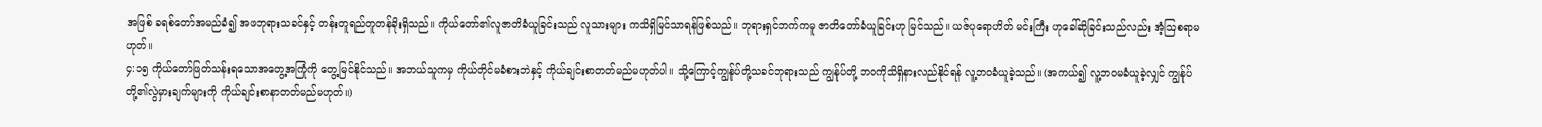အဖြစ် ခရစ်တော်အမည်ခံ၍ အဖဘုရားသခင်နှင့် တန်းတူရည်တူတန်ခိုးရှိသည်။ ကိုယ်တော်၏လူဇာတိခံယူခြင်းသည် လူသားများ ကသိရှိမြင်သာရန်ဖြစ်သည်။ ဘုရားရှင်ဘက်ကမူ ဇာတိတော်ခံယူခြင်းဟု မြင်သည်။ ယဇ်ပုရောဟိတ် မင်းကြီး ဟုခေါ်ဆိုခြင်းသည်လည်း အံ့ဩစရာမဟုတ်။
၄:၁၅ ကိုယ်တော်ဖြတ်သန်းရသောအတွေ့အကြုံကို တွေ့မြင်နိုင်သည်။ အဘယ်သူကမှ ကိုယ်တိုင်မခံစားဘဲနှင့် ကိုယ်ချင်းစာတတ်မည်မဟုတ်ပါ။ သို့ကြောင့်ကျွန်ုပ်တို့သခင်ဘုရားသည် ကျွန်ုပ်တို့ ဘဝကိုသိရှိနားလည်နိုင်ရန် လူ့ဘဝခံယူခဲ့သည်။ (အကယ်၍ လူ့ဘဝမခံယူခဲ့လျှင် ကျွန်ုပ်တို့၏လွဲမှားချက်များကို ကိုယ်ချင်းစာနာတတ်မည်မဟုတ်။)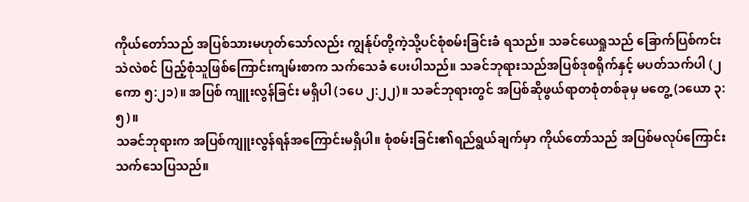ကိုယ်တော်သည် အပြစ်သားမဟုတ်သော်လည်း ကျွန်ုပ်တို့ကဲ့သို့ပင်စုံစမ်းခြင်းခံ ရသည်။ သခင်ယေရှုသည် ခြောက်ပြစ်ကင်းသဲလဲစင် ပြည့်စုံသူဖြစ်ကြောင်းကျမ်းစာက သက်သေခံ ပေးပါသည်။ သခင်ဘုရားသည်အပြစ်ဒုစရိုက်နှင့် မပတ်သက်ပါ (၂ကော ၅:၂၁)။ အပြစ် ကျူးလွန်ခြင်း မရှိပါ (၁ပေ ၂:၂၂)။ သခင်ဘုရားတွင် အပြစ်ဆိုဖွယ်ရာတစုံတစ်ခုမှ မတွေ့ (၁ယော ၃:၅)။
သခင်ဘုရားက အပြစ်ကျူးလွန်ရန်အကြောင်းမရှိပါ။ စုံစမ်းခြင်း၏ရည်ရွယ်ချက်မှာ ကိုယ်တော်သည် အပြစ်မလုပ်ကြောင်းသက်သေပြသည်။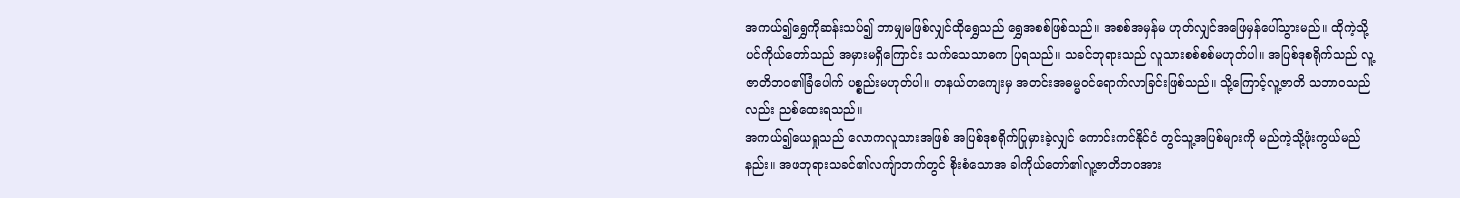အကယ်၍ရွှေကိုဆန်းသပ်၍ ဘာမျှမဖြစ်လျှင်ထိုရွှေသည် ရွှေအစစ်ဖြစ်သည်။ အစစ်အမှန်မ ဟုတ်လျှင်အဖြေမှန်ပေါ်သွားမည်။ ထိုကဲ့သို့ပင်ကိုယ်တော်သည် အမှားမရှိကြောင်း သက်သေသာဓက ပြရသည်။ သခင်ဘုရားသည် လူသားစစ်စစ်မဟုတ်ပါ။ အပြစ်ဒုစရိုက်သည် လူ့ဇာတိဘဝ၏ခြံပေါက် ပစ္စည်းမဟုတ်ပါ။ တနယ်တကျေးမှ အတင်းအဓမ္မဝင်ရောက်လာခြင်းဖြစ်သည်။ သို့ကြောင့်လူ့ဇာတိ သဘာဝသည်လည်း ညစ်ထေးရသည်။
အကယ်၍ယေရှုသည် လောကလူသားအဖြစ် အပြစ်ဒုစရိုက်ပြုမှားခဲ့လျှင် ကောင်းကင်နိုင်ငံ တွင်သူ့အပြစ်များကို မည်ကဲ့သို့ဖုံးကွယ်မည်နည်း။ အဖဘုရားသခင်၏လကျ်ာဘက်တွင် စိုးစံသောအ ခါကိုယ်တော်၏လူ့ဇာတိဘဝအား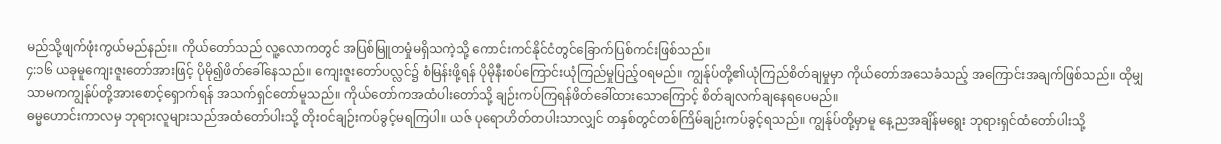မည်သို့ဖျက်ဖုံးကွယ်မည်နည်း။ ကိုယ်တော်သည် လူ့လောကတွင် အပြစ်မြူတမှုံမရှိသကဲ့သို့ ကောင်းကင်နိုင်ငံတွင်ခြောက်ပြစ်ကင်းဖြစ်သည်။
၄:၁၆ ယခုမူကျေးဇူးတော်အားဖြင့် ပိုမို၍ဖိတ်ခေါ်နေသည်။ ကျေးဇူးတော်ပလ္လင်၌ စံမြန်းဖို့ရန် ပိုမိုနီးစပ်ကြောင်းယုံကြည်မှုပြည့်ဝရမည်။ ကျွန်ုပ်တို့၏ယုံကြည်စိတ်ချမှုမှာ ကိုယ်တော်အသေခံသည့် အကြောင်းအချက်ဖြစ်သည်။ ထိုမျှသာမကကျွန်ုပ်တို့အားစောင့်ရှောက်ရန် အသက်ရှင်တော်မူသည်။ ကိုယ်တော်ကအထံပါးတော်သို့ ချဉ်းကပ်ကြရန်ဖိတ်ခေါ်ထားသောကြောင့် စိတ်ချလက်ချနေရပေမည်။
ဓမ္မဟောင်းကာလမှ ဘုရားလူများသည်အထံတော်ပါးသို့ တိုးဝင်ချဉ်းကပ်ခွင့်မရကြပါ။ ယဇ် ပုရောဟိတ်တပါးသာလျှင် တနှစ်တွင်တစ်ကြိမ်ချဉ်းကပ်ခွင့်ရသည်။ ကျွန်ုပ်တို့မှာမူ နေ့ညအချိန်မရွေး ဘုရားရှင်ထံတော်ပါးသို့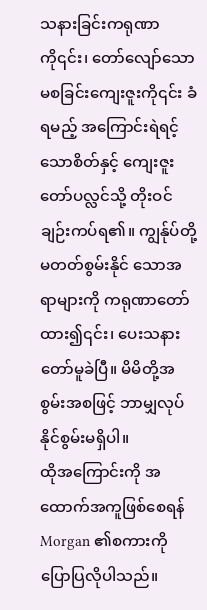သနားခြင်းကရုဏာကို၎င်း၊ တော်လျော်သောမစခြင်းကျေးဇူးကို၎င်း ခံရမည့် အကြောင်းရဲရင့်သောစိတ်နှင့် ကျေးဇူးတော်ပလ္လင်သို့ တိုးဝင်ချဉ်းကပ်ရ၏။ ကျွန်ုပ်တို့မတတ်စွမ်းနိုင် သောအရာများကို ကရုဏာတော်ထား၍၎င်း၊ ပေးသနားတော်မူခဲပြီ။ မိမိတို့အစွမ်းအစဖြင့် ဘာမျှလုပ် နိုင်စွမ်းမရှိပါ။
ထိုအကြောင်းကို အထောက်အကူဖြစ်စေရန် Morgan ၏စကားကိုပြောပြလိုပါသည်။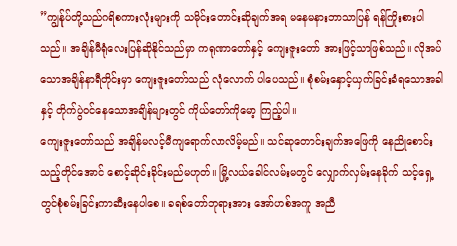”ကျွန်ုပ်တို့သည်ဂရိစကားလုံးများကို သမိုင်းတောင်းဆိုချက်အရ မနေမနားဘာသာပြန် ရန်ကြိုးစားပါသည်။ အချိန်မီရုံလေးပြန်ဆိုနိုင်သည်မှာ ကရုဏာတော်နှင့် ကျေးဇူးတော် အားဖြင့်သာဖြစ်သည်။ လိုအပ်သောအချိန်နာရီတိုင်းမှာ ကျေးဇူးတော်သည် လုံလောက် ပါပေသည်။ စုံစမ်းနှောင့်ယှက်ခြင်းခံရသောအခါနှင့် တိုက်ပွဲဝင်နေသောအချိန်များတွင် ကိုယ်တော်ကိုမော့ ကြည့်ပါ။
ကျေးဇူးတော်သည် အချိန်မလင့်မီကျရောက်လာလိမ့်မည်။ သင်ဆုတောင်းချက်အဖြေကို နေညိုစောင်းသည့်တိုင်အောင် စောင့်ဆိုင်းခိုင်းမည်မဟုတ်။ မြို့လယ်ခေါင်လမ်းမတွင် လျှောက်လှမ်းနေခိုက် သင့်ရှေ့တွင်စုံစမ်းခြင်းကာဆီးနေပါစေ။ ခရစ်တော်ဘုရားအား အော်ဟစ်အကူ အညီ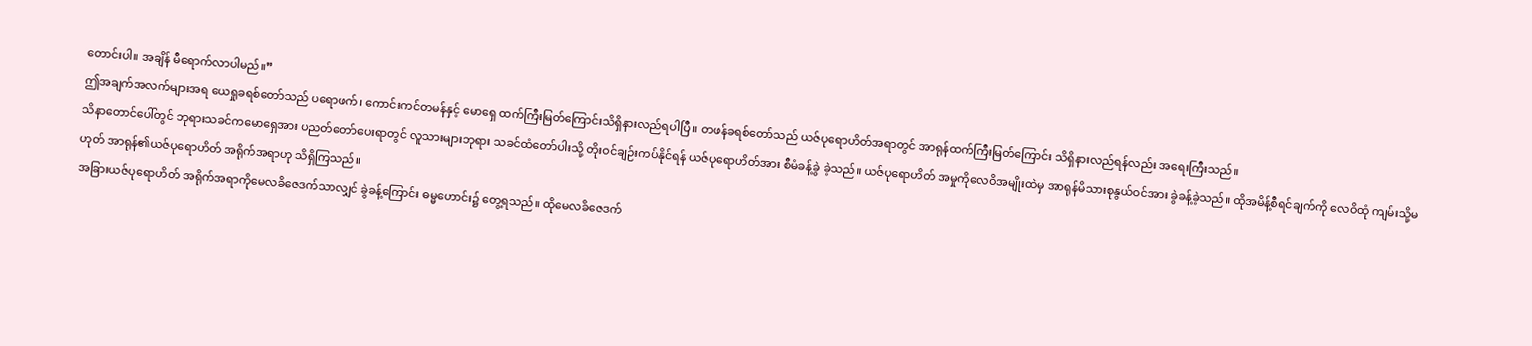တောင်းပါ။ အချိန် မီရောက်လာပါမည်။”
ဤအချက်အလက်များအရ ယေရှုခရစ်တော်သည် ပရောဖက်၊ ကောင်းကင်တမန်နှင့် မောရှေ ထက်ကြီးမြတ်ကြောင်းသိရှိနားလည်ရပါပြီ။ တဖန်ခရစ်တော်သည် ယဇ်ပုရောဟိတ်အရာတွင် အာရုန်ထက်ကြီးမြတ်ကြောင်း သိရှိနားလည်ရန်လည်း အရေးကြီးသည်။
သိနာတောင်ပေါ်တွင် ဘုရားသခင်ကမောရှေအား ပညတ်တော်ပေးရာတွင် လူသားများဘုရား သခင်ထံတော်ပါးသို့ တိုးဝင်ချဉ်းကပ်နိုင်ရန် ယဇ်ပုရောဟိတ်အား စီမံခန့်ခွဲ ခဲ့သည်။ ယဇ်ပုရောဟိတ် အမှုကိုလေဝိအမျိုးထဲမှ အာရုန်မိသားစုနွယ်ဝင်အား ခွဲခန့်ခဲ့သည်။ ထိုအမိန့်စီရင်ချက်ကို လေဝိထုံ ကျမ်းသို့မဟုတ် အာရုန်၏ယဇ်ပုရောဟိတ် အရိုက်အရာဟု သိရှိကြသည်။
အခြားယဇ်ပုရောဟိတ် အရိုက်အရာကိုမေလခိဇေဒက်သာလျှင် ခွဲခန့်ကြောင်း ဓမ္မဟောင်း၌ တွေ့ရသည်။ ထိုမေလခိဇေဒက်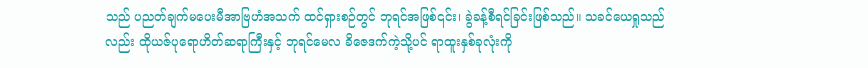သည် ပညတ်ချက်မပေးမီအာဗြဟံအသက် ထင်ရှားစဉ်တွင် ဘုရင်အဖြစ်၎င်း၊ ခွဲခန့်စီရင်ခြင်းဖြစ်သည်။ သခင်ယေရှုသည်လည်း ထိုယဇ်ပုရောဟိတ်ဆရာကြီးနှင့် ဘုရင်မေလ ခိဇေဒက်ကဲ့သို့ပင် ရာထူးနှစ်ခုလုံးကို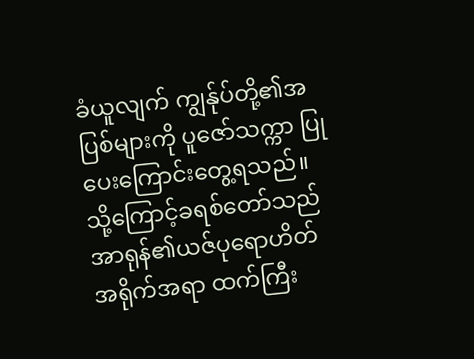ခံယူလျက် ကျွန်ုပ်တို့၏အပြစ်များကို ပူဇော်သက္ကာ ပြုပေးကြောင်းတွေ့ရသည်။ သို့ကြောင့်ခရစ်တော်သည် အာရုန်၏ယဇ်ပုရောဟိတ်အရိုက်အရာ ထက်ကြီး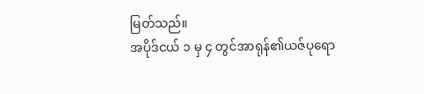မြတ်သည်။
အပိုဒ်ငယ် ၁ မှ ၄ တွင်အာရုန်၏ယဇ်ပုရော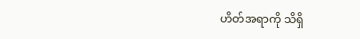ဟိတ်အရာကို သိရှိ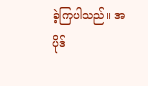ခဲ့ကြပါသည်။ အပိုဒ်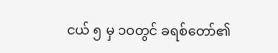ငယ် ၅ မှ ၁ဝတွင် ခရစ်တော်၏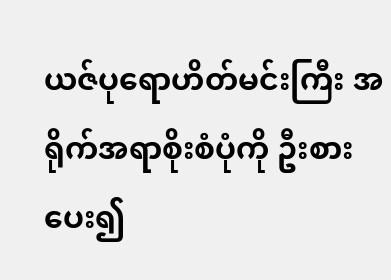ယဇ်ပုရောဟိတ်မင်းကြီး အရိုက်အရာစိုးစံပုံကို ဦးစားပေး၍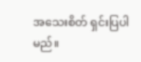အသေးစိတ် ရှင်းပြပါ မည်။